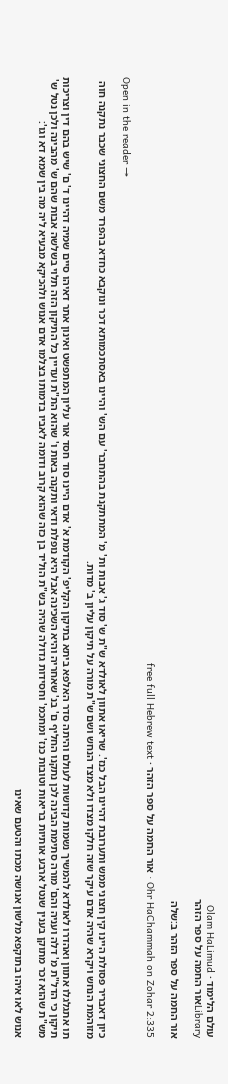עולם הלימוד · Olam HaLimud
Libraryאור החמה על ספר הזהר

אור החמה על ספר הזהר ב:שלה

Ohr HaChammah on Zohar 2:335 · אור החמה על ספר הזהר · free full Hebrew text

Open in the reader →

כיון דאבריר פסולת היינו קין חצוני ממש ותערובת דהיינו הבל כנז'. שריאו אתוון לאולדא ש"ת ש' סוד ג' אבות ות' מ' המתתקנת בהתחבר' עם הש' והיינו באסתכמותא דכר ונוקבא כחדא בהפרד משם החצוני שכבר נתקנה חוה מזוהמת הנחש ויקרא שהיה אדם עיקר שזה חלקו מצדו ולא מצד הנחש ושם ש"ת מורה על תיקון עליון ב' מדות.

תו אתגלגלו אתוון ואהדרו לאולדא להמשיך נשמות קדושות לעולם והיתה סדר האלפא ביתא בתיקון הקליפ' הקודמת א' אדם היינו סוד חסד אור עליון המתפשט ואינון אתר דאיהו סיים שמיה דהיינו ד' ם' שיש בהם דין וצריכות תיקון כי הדל"ת מ' דלה ועניה והם' מורה סתימת הבינה לכן נתקנו החליף ם' בנ' שאחריה והיא השכינה אבל היא נופלת ודאי ותקנה באות ו' שהוא הת"ת ועדיין כל התיקון הזה תלוי בשלשה אבות שהם ש' מהבינה ולכן נטל ש' מש"ת שהוא זכר מתוקן בענין שנטל ארבע אותיות בריאות וטובות כנז' ומחכמ' וחסידות גדולה שהיה בש"ת הוליד בן כזה שהוא קרוב ודומה לאביו בדמותו בצלמו אדם אנוש ולהכיקא מבעיא ליה מה בין שמא דא וגו':

אנוש לאו איהו בתוקפא מלשון אנושה מכתו והטעם שאינו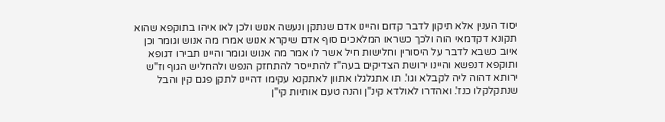יסוד הענין אלא תיקון לדבר קדום והיינו אדם שנתקן ונעשה אנוש ולכן לאו איהו בתוקפא שהוא תקונא דקדמאי הוה ולכך כשראו המלאכים סוף אדם שיקרא אנוש אמרו מה אנוש וגומר וכן איוב כשבא לדבר על היסורין וחלישות חיל אשר לו אמר מה אנוש וגומר והיינו תבירו דגופא ותוקפא דנפשא והיינו ירושת הצדיקים בעה"ז להתייסר להתחזק הנפש ולהחליש הגוף וז"ש ירותא דהוה ליה לקבלא וגו'. תו אתגלגלו אתוון לאתקנא עקימו דהיינו לתקן פגם קין והבל שנתקלקלו כנז'. ואהדרו לאולדא קינ"ן והנה טעם אותיות קי"ן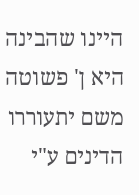היינו שהבינה היא ן' פשוטה משם יתעוררו הדינים ע"י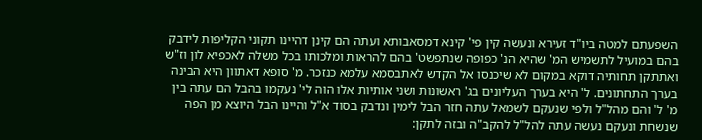השפעתם למטה ביו"ד זעירא ונעשה קין פי' קינא דמסאבותא ועתה הם קינן דהיינו תקוני הקליפות לידבק בהם במועיל לתשמיש המ' שהיא הנ' כפופה שנתפשט' בהם להראות ומלכותו בכל משלה לאכפיא לון וז"ש ואתתקן תחותיה דוקא במקום לא שיכנסו אל הקדש לאתבסמא עלמא כנזכר. מ' סופא דאתוון היא הבינה בערך התחתונים. ל' היא בערך העליונים בג' ראשונות ושני אותיות אלו הוה לי' נעקמו בהבל הם עתה בין מ' ל' והם מהל"ל ולפי שנעקם לשמאל עתה חזר הבל לימין ונדבק בסוד א"ל והיינו הבל היוצא מן הפה שנשחת ונעקם נעשה עתה להל"ל להקב"ה ובזה לתקן: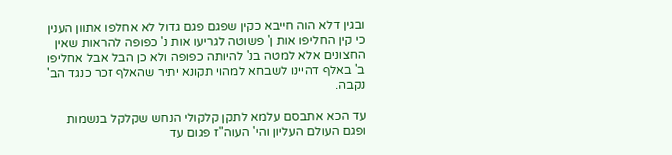ובגין דלא הוה חייבא כקין שפגם פגם גדול לא אחלפו אתוון הענין כי קין החליפו אות ן' פשוטה לגריעו אות נ' כפופה להראות שאין החצונים אלא למטה בנ' להיותה כפופה ולא כן הבל אבל אחליפו ב' באלף דהיינו לשבחא למהוי תקונא יתיר שהאלף זכר כנגד הב' נקבה.

עד הכא אתבסם עלמא לתקן קלקולי הנחש שקלקל בנשמות ופגם העולם העליון והי' העוה"ז פגום עד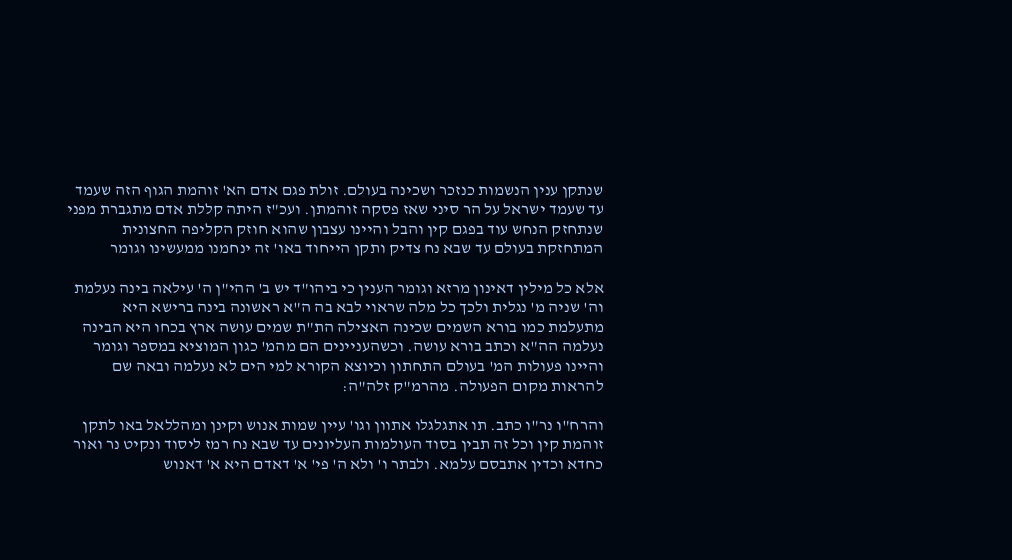שנתקן ענין הנשמות כנזכר ושכינה בעולם. זולת פגם אדם הא' זוהמת הגוף הזה שעמד עד שעמד ישראל על הר סיני שאז פסקה זוהמתן. ועכ"ז היתה קללת אדם מתגברת מפני שנתחזק הנחש עוד בפגם קין והבל והיינו עצבון שהוא חוזק הקליפה החצונית המתחזקת בעולם עד שבא נח צדיק ותקן הייחוד באו' זה ינחמנו ממעשינו וגומר

אלא כל מילין דאינון מרזא וגומר הענין כי ביהו"ד יש ב' ההי"ן ה' עילאה בינה נעלמת וה' שניה מ' נגלית ולכך כל מלה שראוי לבא בה ה"א ראשונה בינה ברישא היא מתעלמת כמו בורא השמים שכינה האצילה הת"ת שמים עושה ארץ בכחו היא הבינה נעלמה הה"א וכתב בורא עושה. וכשהעניינים הם מהמ' כגון המוציא במספר וגומר והיינו פעולות המ' בעולם התחתון וכיוצא הקורא למי הים לא נעלמה ובאה שם להראות מקום הפעולה. מהרמ"ק זלה"ה:

והרח"ו נר"ו כתב. תו אתגלגלו אתוון וגו' עיין שמות אנוש וקינן ומהללאל באו לתקן זוהמת קין וכל זה תבין בסוד העולמות העליונים עד שבא נח רמז ליסוד ונקיט נר ואור כחדא וכדין אתבסם עלמא. ולבתר ו' ולא ה' פי' א' דאדם היא א' דאנוש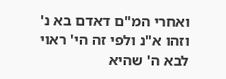ואחרי המ"ם דאדם בא נ' וזהו א"נ ולפי זה הי' ראוי לבא ה' שהיא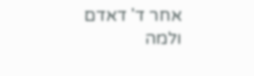אחר ד' דאדם ולמה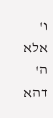ו' אלא ה' דהא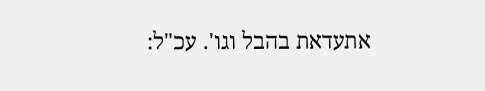אתעדאת בהבל וגו'. עכ"ל: